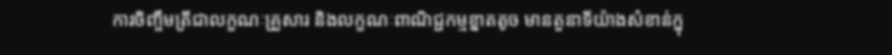ការចិញ្ចឹមត្រីជាលក្ខណៈគ្រួសារ និងលក្ខណៈពាណិជ្ជកម្មខ្នាតតូច មានតួនាទីយ៉ាងសំខាន់ក្នុ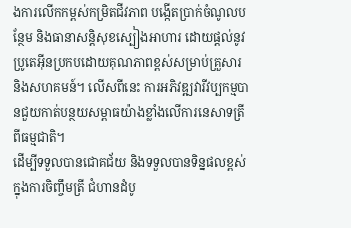ងការលើកកម្ពស់កម្រិតជីវភាព បង្កើតប្រាក់ចំណូលបន្ថែម និងធានាសន្តិសុខស្បៀងអាហារ ដោយផ្តល់នូវប្រូតេអ៊ីនប្រកបដោយគុណភាពខ្ពស់សម្រាប់គ្រួសារ និងសហគមន៍។ លើសពីនេះ ការអភិវឌ្ឍវារីវប្បកម្មបានជួយកាត់បន្ថយសម្ពាធយ៉ាងខ្លាំងលើការនេសាទត្រីពីធម្មជាតិ។
ដើម្បីទទួលបានជោគជ័យ និងទទួលបានទិន្នផលខ្ពស់ក្នុងការចិញ្ចឹមត្រី ជំហានដំបូ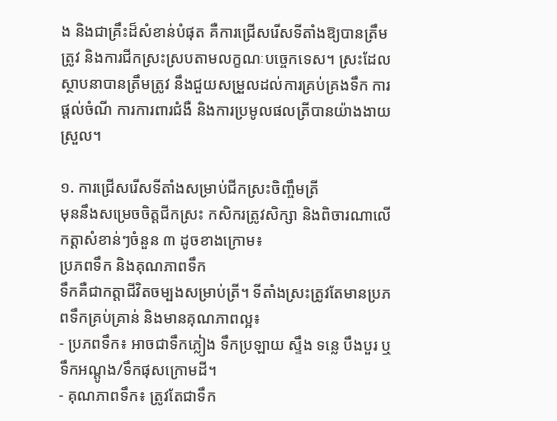ង និងជាគ្រឹះដ៏សំខាន់បំផុត គឺការជ្រើសរើសទីតាំងឱ្យបានត្រឹមត្រូវ និងការជីកស្រះស្របតាមលក្ខណៈបច្ចេកទេស។ ស្រះដែលស្ថាបនាបានត្រឹមត្រូវ នឹងជួយសម្រួលដល់ការគ្រប់គ្រងទឹក ការផ្តល់ចំណី ការការពារជំងឺ និងការប្រមូលផលត្រីបានយ៉ាងងាយស្រួល។

១. ការជ្រើសរើសទីតាំងសម្រាប់ជីកស្រះចិញ្ចឹមត្រី
មុននឹងសម្រេចចិត្តជីកស្រះ កសិករត្រូវសិក្សា និងពិចារណាលើកត្តាសំខាន់ៗចំនួន ៣ ដូចខាងក្រោម៖
ប្រភពទឹក និងគុណភាពទឹក
ទឹកគឺជាកត្តាជីវិតចម្បងសម្រាប់ត្រី។ ទីតាំងស្រះត្រូវតែមានប្រភពទឹកគ្រប់គ្រាន់ និងមានគុណភាពល្អ៖
- ប្រភពទឹក៖ អាចជាទឹកភ្លៀង ទឹកប្រឡាយ ស្ទឹង ទន្លេ បឹងបួរ ឬទឹកអណ្តូង/ទឹកផុសក្រោមដី។
- គុណភាពទឹក៖ ត្រូវតែជាទឹក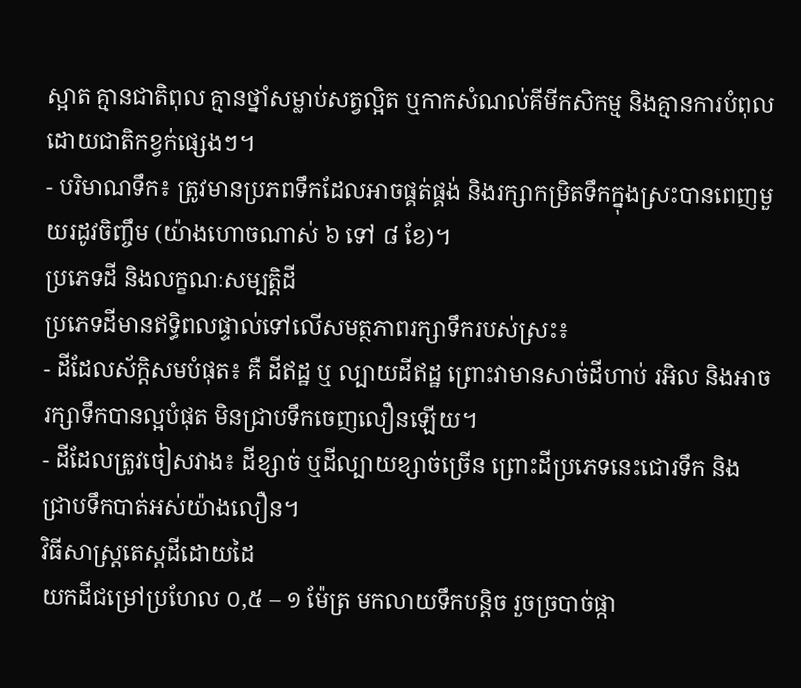ស្អាត គ្មានជាតិពុល គ្មានថ្នាំសម្លាប់សត្វល្អិត ឬកាកសំណល់គីមីកសិកម្ម និងគ្មានការបំពុលដោយជាតិកខ្វក់ផ្សេងៗ។
- បរិមាណទឹក៖ ត្រូវមានប្រភពទឹកដែលអាចផ្គត់ផ្គង់ និងរក្សាកម្រិតទឹកក្នុងស្រះបានពេញមួយរដូវចិញ្ចឹម (យ៉ាងហោចណាស់ ៦ ទៅ ៨ ខែ)។
ប្រភេទដី និងលក្ខណៈសម្បត្តិដី
ប្រភេទដីមានឥទ្ធិពលផ្ទាល់ទៅលើសមត្ថភាពរក្សាទឹករបស់ស្រះ៖
- ដីដែលស័ក្តិសមបំផុត៖ គឺ ដីឥដ្ឋ ឬ ល្បាយដីឥដ្ឋ ព្រោះវាមានសាច់ដីហាប់ រអិល និងអាចរក្សាទឹកបានល្អបំផុត មិនជ្រាបទឹកចេញលឿនឡើយ។
- ដីដែលត្រូវចៀសវាង៖ ដីខ្សាច់ ឬដីល្បាយខ្សាច់ច្រើន ព្រោះដីប្រភេទនេះជោរទឹក និងជ្រាបទឹកបាត់អស់យ៉ាងលឿន។
វិធីសាស្ត្រតេស្តដីដោយដៃ
យកដីជម្រៅប្រហែល ០,៥ – ១ ម៉ែត្រ មកលាយទឹកបន្តិច រួចច្របាច់ផ្កា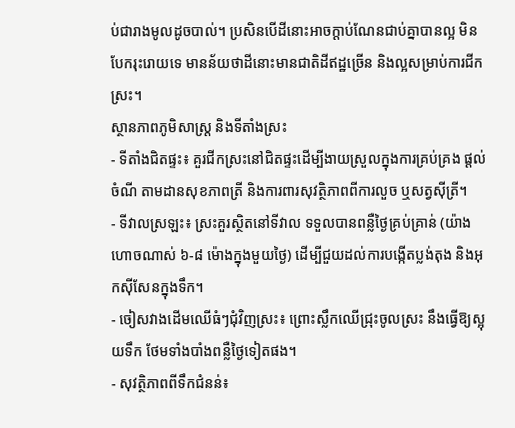ប់ជារាងមូលដូចបាល់។ ប្រសិនបើដីនោះអាចក្តាប់ណែនជាប់គ្នាបានល្អ មិនបែករុះរោយទេ មានន័យថាដីនោះមានជាតិដីឥដ្ឋច្រើន និងល្អសម្រាប់ការជីកស្រះ។
ស្ថានភាពភូមិសាស្ត្រ និងទីតាំងស្រះ
- ទីតាំងជិតផ្ទះ៖ គួរជីកស្រះនៅជិតផ្ទះដើម្បីងាយស្រួលក្នុងការគ្រប់គ្រង ផ្តល់ចំណី តាមដានសុខភាពត្រី និងការពារសុវត្ថិភាពពីការលួច ឬសត្វស៊ីត្រី។
- ទីវាលស្រឡះ៖ ស្រះគួរស្ថិតនៅទីវាល ទទួលបានពន្លឺថ្ងៃគ្រប់គ្រាន់ (យ៉ាងហោចណាស់ ៦-៨ ម៉ោងក្នុងមួយថ្ងៃ) ដើម្បីជួយដល់ការបង្កើតប្លង់តុង និងអុកស៊ីសែនក្នុងទឹក។
- ចៀសវាងដើមឈើធំៗជុំវិញស្រះ៖ ព្រោះស្លឹកឈើជ្រុះចូលស្រះ នឹងធ្វើឱ្យស្អុយទឹក ថែមទាំងបាំងពន្លឺថ្ងៃទៀតផង។
- សុវត្ថិភាពពីទឹកជំនន់៖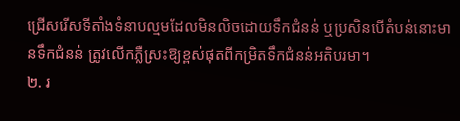ជ្រើសរើសទីតាំងទំនាបល្មមដែលមិនលិចដោយទឹកជំនន់ ឬប្រសិនបើតំបន់នោះមានទឹកជំនន់ ត្រូវលើកភ្លឺស្រះឱ្យខ្ពស់ផុតពីកម្រិតទឹកជំនន់អតិបរមា។
២. រ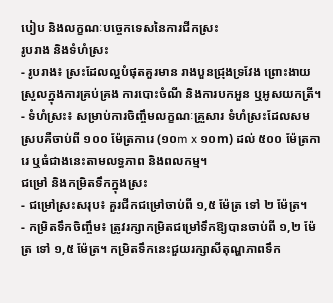បៀប និងលក្ខណៈបច្ចេកទេសនៃការជីកស្រះ
រូបរាង និងទំហំស្រះ
- រូបរាង៖ ស្រះដែលល្អបំផុតគួរមាន រាងបួនជ្រុងទ្រវែង ព្រោះងាយស្រួលក្នុងការគ្រប់គ្រង ការបោះចំណី និងការបកអួន ឬអូសយកត្រី។
- ទំហំស្រះ៖ សម្រាប់ការចិញ្ចឹមលក្ខណៈគ្រួសារ ទំហំស្រះដែលសមស្របគឺចាប់ពី ១០០ ម៉ែត្រការេ (១០m x ១០m) ដល់ ៥០០ ម៉ែត្រការេ ឬធំជាងនេះតាមលទ្ធភាព និងពលកម្ម។
ជម្រៅ និងកម្រិតទឹកក្នុងស្រះ
- ជម្រៅស្រះសរុប៖ គួរជីកជម្រៅចាប់ពី ១,៥ ម៉ែត្រ ទៅ ២ ម៉ែត្រ។
- កម្រិតទឹកចិញ្ចឹម៖ ត្រូវរក្សាកម្រិតជម្រៅទឹកឱ្យបានចាប់ពី ១,២ ម៉ែត្រ ទៅ ១,៥ ម៉ែត្រ។ កម្រិតទឹកនេះជួយរក្សាសីតុណ្ហភាពទឹក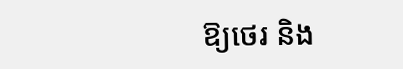ឱ្យថេរ និង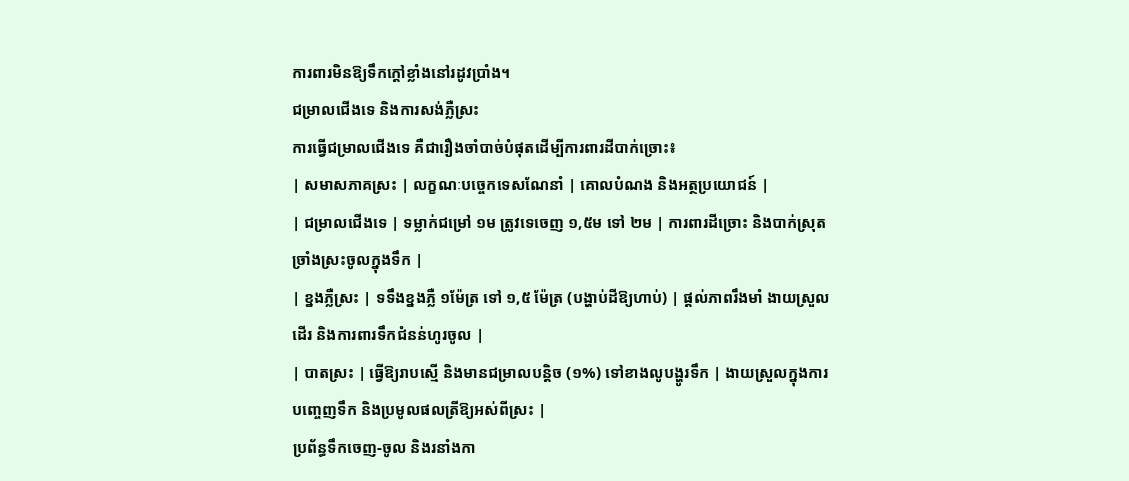ការពារមិនឱ្យទឹកក្តៅខ្លាំងនៅរដូវប្រាំង។
ជម្រាលជើងទេ និងការសង់ភ្លឺស្រះ
ការធ្វើជម្រាលជើងទេ គឺជារឿងចាំបាច់បំផុតដើម្បីការពារដីបាក់ច្រោះ៖
| សមាសភាគស្រះ | លក្ខណៈបច្ចេកទេសណែនាំ | គោលបំណង និងអត្ថប្រយោជន៍ |
| ជម្រាលជើងទេ | ទម្លាក់ជម្រៅ ១ម ត្រូវទេចេញ ១,៥ម ទៅ ២ម | ការពារដីច្រោះ និងបាក់ស្រុតច្រាំងស្រះចូលក្នុងទឹក |
| ខ្នងភ្លឺស្រះ | ទទឹងខ្នងភ្លឺ ១ម៉ែត្រ ទៅ ១,៥ ម៉ែត្រ (បង្ហាប់ដីឱ្យហាប់) | ផ្តល់ភាពរឹងមាំ ងាយស្រួលដើរ និងការពារទឹកជំនន់ហូរចូល |
| បាតស្រះ | ធ្វើឱ្យរាបស្មើ និងមានជម្រាលបន្តិច (១%) ទៅខាងលូបង្ហូរទឹក | ងាយស្រួលក្នុងការបញ្ចេញទឹក និងប្រមូលផលត្រីឱ្យអស់ពីស្រះ |
ប្រព័ន្ធទឹកចេញ-ចូល និងរនាំងកា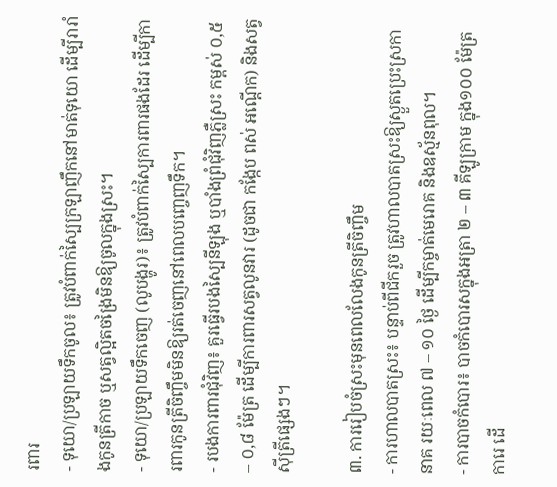រពារ
- ទុយោ/ប្រឡាយទឹកចូល៖ ត្រូវបំពាក់ស្បៃក្រឡាញឹកនៅមាត់ទុយោ ដើម្បីរារាំងកូនត្រីកាច ឬសត្វល្អិតចង្រៃមិនឱ្យចូលក្នុងស្រះ។
- ទុយោ/ប្រឡាយទឹកចេញ (លូបង្ហូរ)៖ ត្រូវបំពាក់ស្បៃការពារផងដែរ ដើម្បីការពារកូនត្រីចិញ្ចឹមមិនឱ្យរត់ចេញនៅពេលបញ្ចេញទឹក។
- របងការពារជុំវិញ៖ គួរធ្វើរបងស្បៃនីឡុង ឬបាំងព្រំជុំវិញភ្លឺស្រះ កម្ពស់ ០,៥ – ០,៨ ម៉ែត្រ ដើម្បីការពារសត្វលូនវារ (ដូចជា កង្កែប ពស់ អណ្តើក) និងសត្វស៊ីត្រីផ្សេងៗ។

៣. ការរៀបចំស្រះមុនពេលលែងកូនត្រីចិញ្ចឹម
- ការហាលបាតស្រះ៖ បន្ទាប់ពីជីករួច ត្រូវហាលបាតស្រះឱ្យស្ងួតប្រេះស្រកានាគ រយៈពេល ៧ – ១០ ថ្ងៃ ដើម្បីកម្ចាត់មេរោគ និងឧស្ម័នពុល។
- ការបាចកំបោរ៖ បាចកំបោរសក្នុងអត្រា ២ – ៣ គីឡូក្រាម ក្នុង១០០ ម៉ែត្រការេ ដើ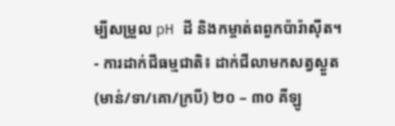ម្បីសម្រួល pH ដី និងកម្ចាត់ពពួកប៉ារ៉ាស៊ីត។
- ការដាក់ជីធម្មជាតិ៖ ដាក់ជីលាមកសត្វស្ងួត (មាន់/ទា/គោ/ក្របី) ២០ – ៣០ គីឡូ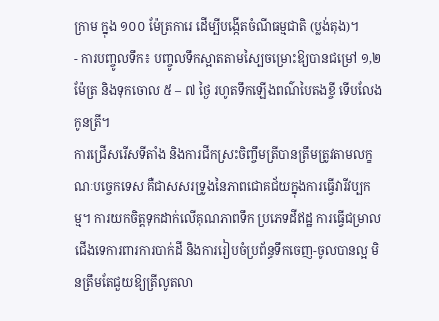ក្រាម ក្នុង ១០០ ម៉ែត្រការេ ដើម្បីបង្កើតចំណីធម្មជាតិ (ប្លង់តុង)។
- ការបញ្ចូលទឹក៖ បញ្ចូលទឹកស្អាតតាមស្បៃចម្រោះឱ្យបានជម្រៅ ១,២ ម៉ែត្រ និងទុកចោល ៥ – ៧ ថ្ងៃ រហូតទឹកឡើងពណ៌បៃតងខ្ចី ទើបលែងកូនត្រី។
ការជ្រើសរើសទីតាំង និងការជីកស្រះចិញ្ចឹមត្រីបានត្រឹមត្រូវតាមលក្ខណៈបច្ចេកទេស គឺជាសសរទ្រូងនៃភាពជោគជ័យក្នុងការធ្វើវារីវប្បកម្ម។ ការយកចិត្តទុកដាក់លើគុណភាពទឹក ប្រភេទដីឥដ្ឋ ការធ្វើជម្រាលជើងទេការពារការបាក់ដី និងការរៀបចំប្រព័ន្ធទឹកចេញ-ចូលបានល្អ មិនត្រឹមតែជួយឱ្យត្រីលូតលា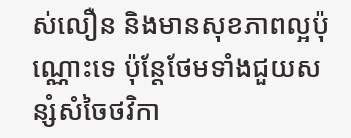ស់លឿន និងមានសុខភាពល្អប៉ុណ្ណោះទេ ប៉ុន្តែថែមទាំងជួយសន្សំសំចៃថវិកា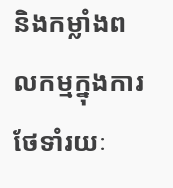និងកម្លាំងពលកម្មក្នុងការថែទាំរយៈ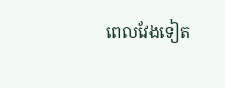ពេលវែងទៀត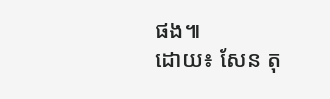ផង៕
ដោយ៖ សែន តុ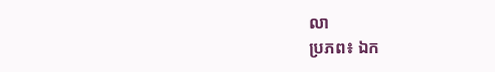លា
ប្រភព៖ ឯក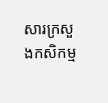សារក្រសួងកសិកម្ម